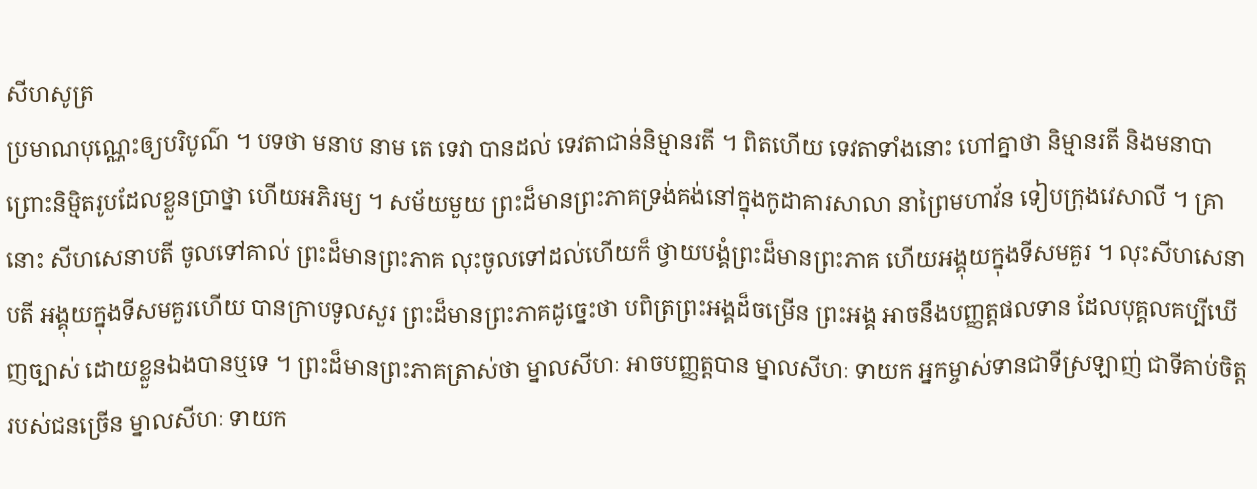សីហសូត្រ
ប្រមាណបុណ្ណេះឲ្យបរិបូណ៌ ។ បទថា មនាប នាម តេ ទេវា បានដល់ ទេវតាជាន់និម្មានរតី ។ ពិតហើយ ទេវតាទាំងនោះ ហៅគ្នាថា និម្មានរតី និងមនាបា ព្រោះនិម្មិតរូបដែលខ្លួនប្រាថ្នា ហើយអភិរម្យ ។ សម័យមួយ ព្រះដ៏មានព្រះភាគទ្រង់គង់នៅក្នុងកូដាគារសាលា នាព្រៃមហាវ័ន ទៀបក្រុងវេសាលី ។ គ្រានោះ សីហសេនាបតី ចូលទៅគាល់ ព្រះដ៏មានព្រះភាគ លុះចូលទៅដល់ហើយក៏ ថ្វាយបង្គំព្រះដ៏មានព្រះភាគ ហើយអង្គុយក្នុងទីសមគួរ ។ លុះសីហសេនាបតី អង្គុយក្នុងទីសមគួរហើយ បានក្រាបទូលសួរ ព្រះដ៏មានព្រះភាគដូច្នេះថា បពិត្រព្រះអង្គដ៏ចម្រើន ព្រះអង្គ អាចនឹងបញ្ញត្តផលទាន ដែលបុគ្គលគប្បីឃើញច្បាស់ ដោយខ្លួនឯងបានឬទេ ។ ព្រះដ៏មានព្រះភាគត្រាស់ថា ម្នាលសីហៈ អាចបញ្ញត្តបាន ម្នាលសីហៈ ទាយក អ្នកម្ចាស់ទានជាទីស្រឡាញ់ ជាទីគាប់ចិត្តរបស់ជនច្រើន ម្នាលសីហៈ ទាយក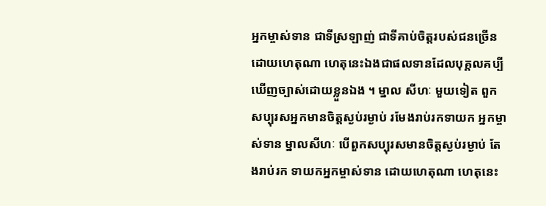អ្នកម្ចាស់ទាន ជាទីស្រឡាញ់ ជាទីគាប់ចិត្តរបស់ជនច្រើន ដោយហេតុណា ហេតុនេះឯងជាផលទានដែលបុគ្គលគប្បីឃើញច្បាស់ដោយខ្លួនឯង ។ ម្នាល សីហៈ មួយទៀត ពួកសប្បុរសអ្នកមានចិត្តស្ងប់រម្ងាប់ រមែងរាប់រកទាយក អ្នកម្ចាស់ទាន ម្នាលសីហៈ បើពួកសប្បុរសមានចិត្តស្ងប់រម្ងាប់ តែងរាប់រក ទាយកអ្នកម្ចាស់ទាន ដោយហេតុណា ហេតុនេះ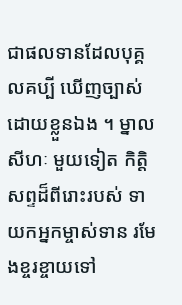ជាផលទានដែលបុគ្គលគប្បី ឃើញច្បាស់ដោយខ្លួនឯង ។ ម្នាលសីហៈ មួយទៀត កិត្តិសព្ទដ៏ពីរោះរបស់ ទាយកអ្នកម្ចាស់ទាន រមែងខ្ចរខ្ចាយទៅ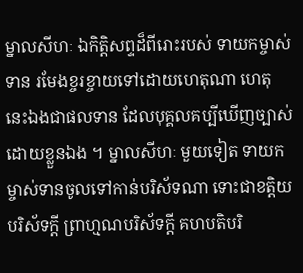ម្នាលសីហៈ ឯកិត្តិសព្ទដ៏ពីរោះរបស់ ទាយកម្ចាស់ទាន រមែងខ្ចរខ្ចាយទៅដោយហេតុណា ហេតុនេះឯងជាផលទាន ដែលបុគ្គលគប្បីឃើញច្បាស់ដោយខ្លួនឯង ។ ម្នាលសីហៈ មួយទៀត ទាយក ម្ចាស់ទានចូលទៅកាន់បរិស័ទណា ទោះជាខត្តិយបរិស័ទក្តី ព្រាហ្មណបរិស័ទក្តី គហបតិបរិ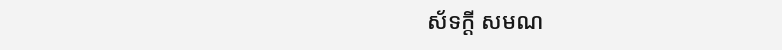ស័ទក្តី សមណ